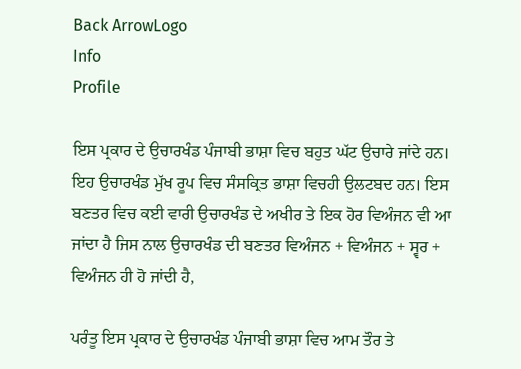Back ArrowLogo
Info
Profile

ਇਸ ਪ੍ਰਕਾਰ ਦੇ ਉਚਾਰਖੰਡ ਪੰਜਾਬੀ ਭਾਸ਼ਾ ਵਿਚ ਬਹੁਤ ਘੱਟ ਉਚਾਰੇ ਜਾਂਦੇ ਹਨ। ਇਹ ਉਚਾਰਖੰਡ ਮੁੱਖ ਰੂਪ ਵਿਚ ਸੰਸਕ੍ਰਿਤ ਭਾਸ਼ਾ ਵਿਚਹੀ ਉਲਟਬਦ ਹਨ। ਇਸ ਬਣਤਰ ਵਿਚ ਕਈ ਵਾਰੀ ਉਚਾਰਖੰਡ ਦੇ ਅਖੀਰ ਤੇ ਇਕ ਹੋਰ ਵਿਅੰਜਨ ਵੀ ਆ ਜਾਂਦਾ ਹੈ ਜਿਸ ਨਾਲ ਉਚਾਰਖੰਡ ਦੀ ਬਣਤਰ ਵਿਅੰਜਨ + ਵਿਅੰਜਨ + ਸ੍ਵਰ + ਵਿਅੰਜਨ ਹੀ ਹੋ ਜਾਂਦੀ ਹੈ,

ਪਰੰਤੂ ਇਸ ਪ੍ਰਕਾਰ ਦੇ ਉਚਾਰਖੰਡ ਪੰਜਾਬੀ ਭਾਸ਼ਾ ਵਿਚ ਆਮ ਤੌਰ ਤੇ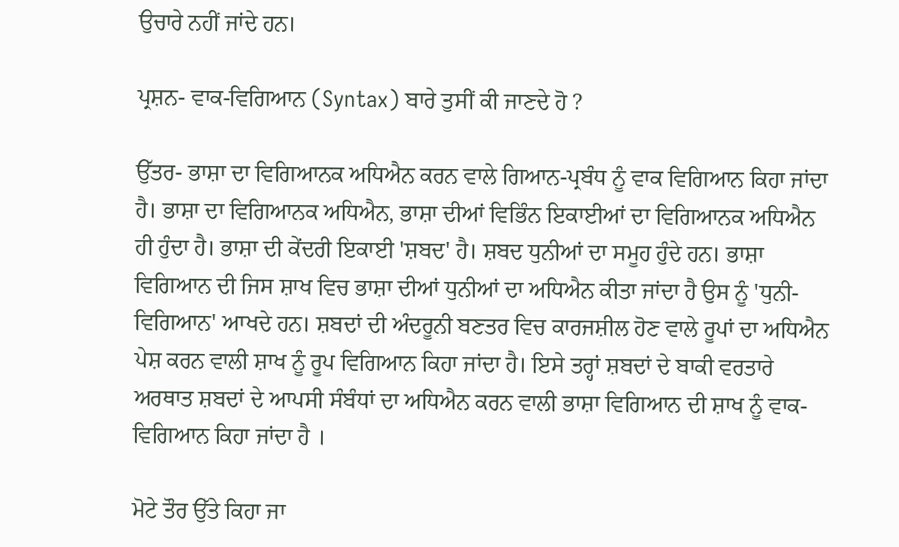ਉਚਾਰੇ ਨਹੀਂ ਜਾਂਦੇ ਹਨ।

ਪ੍ਰਸ਼ਨ- ਵਾਕ-ਵਿਗਿਆਨ (Syntax) ਬਾਰੇ ਤੁਸੀਂ ਕੀ ਜਾਣਦੇ ਹੋ ?

ਉੱਤਰ- ਭਾਸ਼ਾ ਦਾ ਵਿਗਿਆਨਕ ਅਧਿਐਨ ਕਰਨ ਵਾਲੇ ਗਿਆਨ-ਪ੍ਰਬੰਧ ਨੂੰ ਵਾਕ ਵਿਗਿਆਨ ਕਿਹਾ ਜਾਂਦਾ ਹੈ। ਭਾਸ਼ਾ ਦਾ ਵਿਗਿਆਨਕ ਅਧਿਐਨ, ਭਾਸ਼ਾ ਦੀਆਂ ਵਿਭਿੰਨ ਇਕਾਈਆਂ ਦਾ ਵਿਗਿਆਨਕ ਅਧਿਐਨ ਹੀ ਹੁੰਦਾ ਹੈ। ਭਾਸ਼ਾ ਦੀ ਕੇਂਦਰੀ ਇਕਾਈ 'ਸ਼ਬਦ' ਹੈ। ਸ਼ਬਦ ਧੁਨੀਆਂ ਦਾ ਸਮੂਹ ਹੁੰਦੇ ਹਨ। ਭਾਸ਼ਾ ਵਿਗਿਆਨ ਦੀ ਜਿਸ ਸ਼ਾਖ ਵਿਚ ਭਾਸ਼ਾ ਦੀਆਂ ਧੁਨੀਆਂ ਦਾ ਅਧਿਐਨ ਕੀਤਾ ਜਾਂਦਾ ਹੈ ਉਸ ਨੂੰ 'ਧੁਨੀ-ਵਿਗਿਆਨ' ਆਖਦੇ ਹਨ। ਸ਼ਬਦਾਂ ਦੀ ਅੰਦਰੂਨੀ ਬਣਤਰ ਵਿਚ ਕਾਰਜਸ਼ੀਲ ਹੋਣ ਵਾਲੇ ਰੂਪਾਂ ਦਾ ਅਧਿਐਨ ਪੇਸ਼ ਕਰਨ ਵਾਲੀ ਸ਼ਾਖ ਨੂੰ ਰੂਪ ਵਿਗਿਆਨ ਕਿਹਾ ਜਾਂਦਾ ਹੈ। ਇਸੇ ਤਰ੍ਹਾਂ ਸ਼ਬਦਾਂ ਦੇ ਬਾਕੀ ਵਰਤਾਰੇ ਅਰਥਾਤ ਸ਼ਬਦਾਂ ਦੇ ਆਪਸੀ ਸੰਬੰਧਾਂ ਦਾ ਅਧਿਐਨ ਕਰਨ ਵਾਲੀ ਭਾਸ਼ਾ ਵਿਗਿਆਨ ਦੀ ਸ਼ਾਖ ਨੂੰ ਵਾਕ-ਵਿਗਿਆਨ ਕਿਹਾ ਜਾਂਦਾ ਹੈ ।

ਮੋਟੇ ਤੌਰ ਉੱਤੇ ਕਿਹਾ ਜਾ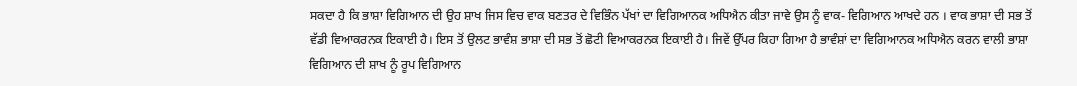ਸਕਦਾ ਹੈ ਕਿ ਭਾਸ਼ਾ ਵਿਗਿਆਨ ਦੀ ਉਹ ਸ਼ਾਖ ਜਿਸ ਵਿਚ ਵਾਕ ਬਣਤਰ ਦੇ ਵਿਭਿੰਨ ਪੱਖਾਂ ਦਾ ਵਿਗਿਆਨਕ ਅਧਿਐਨ ਕੀਤਾ ਜਾਵੇ ਉਸ ਨੂੰ ਵਾਕ- ਵਿਗਿਆਨ ਆਖਦੇ ਹਨ । ਵਾਕ ਭਾਸ਼ਾ ਦੀ ਸਭ ਤੋਂ ਵੱਡੀ ਵਿਆਕਰਨਕ ਇਕਾਈ ਹੈ। ਇਸ ਤੋਂ ਉਲਟ ਭਾਵੰਸ਼ ਭਾਸ਼ਾ ਦੀ ਸਭ ਤੋਂ ਛੋਟੀ ਵਿਆਕਰਨਕ ਇਕਾਈ ਹੈ। ਜਿਵੇਂ ਉੱਪਰ ਕਿਹਾ ਗਿਆ ਹੈ ਭਾਵੰਸ਼ਾਂ ਦਾ ਵਿਗਿਆਨਕ ਅਧਿਐਨ ਕਰਨ ਵਾਲੀ ਭਾਸ਼ਾ ਵਿਗਿਆਨ ਦੀ ਸ਼ਾਖ ਨੂੰ ਰੂਪ ਵਿਗਿਆਨ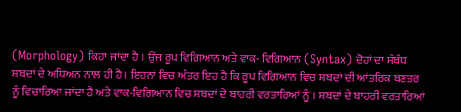(Morphology) ਕਿਹਾ ਜਾਂਦਾ ਹੈ । ਉਂਜ ਰੂਪ ਵਿਗਿਆਨ ਅਤੇ ਵਾਕ- ਵਿਗਿਆਨ (Syntax) ਦੋਹਾਂ ਦਾ ਸੰਬੰਧ ਸ਼ਬਦਾਂ ਦੇ ਅਧਿਅਨ ਨਾਲ ਹੀ ਹੈ। ਇਹਨਾਂ ਵਿਚ ਅੰਤਰ ਇਹ ਹੈ ਕਿ ਰੂਪ ਵਿਗਿਆਨ ਵਿਚ ਸ਼ਬਦਾਂ ਦੀ ਆਂਤਰਿਕ ਬਣਤਰ ਨੂੰ ਵਿਚਾਰਿਆ ਜਾਂਦਾ ਹੈ ਅਤੇ ਵਾਕ-ਵਿਗਿਆਨ ਵਿਚ ਸ਼ਬਦਾਂ ਦੇ ਬਾਹਰੀ ਵਰਤਾਰਿਆਂ ਨੂੰ । ਸ਼ਬਦਾਂ ਦੇ ਬਾਹਰੀ ਵਰਤਾਰਿਆਂ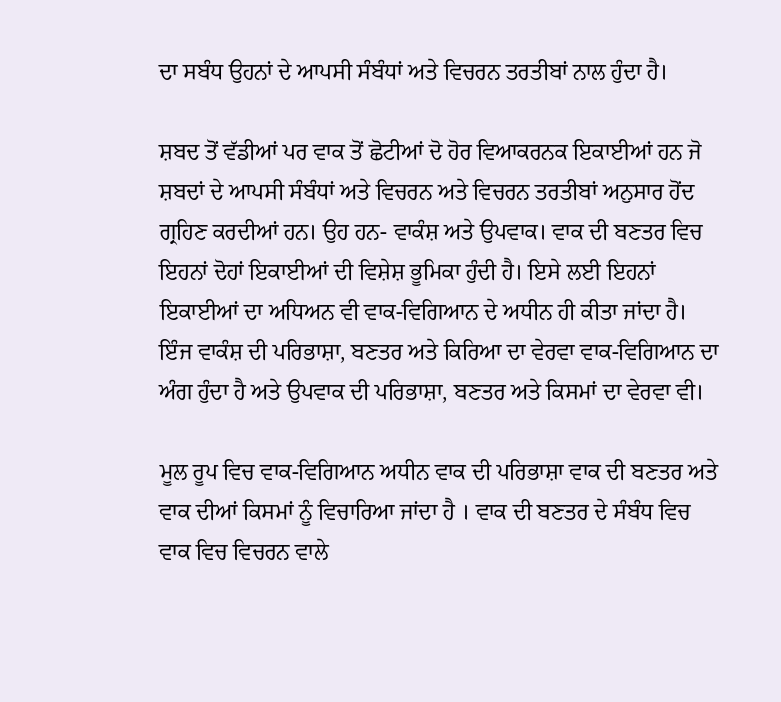ਦਾ ਸਬੰਧ ਉਹਨਾਂ ਦੇ ਆਪਸੀ ਸੰਬੰਧਾਂ ਅਤੇ ਵਿਚਰਨ ਤਰਤੀਬਾਂ ਨਾਲ ਹੁੰਦਾ ਹੈ।

ਸ਼ਬਦ ਤੋਂ ਵੱਡੀਆਂ ਪਰ ਵਾਕ ਤੋਂ ਛੋਟੀਆਂ ਦੋ ਹੋਰ ਵਿਆਕਰਨਕ ਇਕਾਈਆਂ ਹਨ ਜੋ ਸ਼ਬਦਾਂ ਦੇ ਆਪਸੀ ਸੰਬੰਧਾਂ ਅਤੇ ਵਿਚਰਨ ਅਤੇ ਵਿਚਰਨ ਤਰਤੀਬਾਂ ਅਨੁਸਾਰ ਹੋਂਦ ਗ੍ਰਹਿਣ ਕਰਦੀਆਂ ਹਨ। ਉਹ ਹਨ- ਵਾਕੰਸ਼ ਅਤੇ ਉਪਵਾਕ। ਵਾਕ ਦੀ ਬਣਤਰ ਵਿਚ ਇਹਨਾਂ ਦੋਹਾਂ ਇਕਾਈਆਂ ਦੀ ਵਿਸ਼ੇਸ਼ ਭੂਮਿਕਾ ਹੁੰਦੀ ਹੈ। ਇਸੇ ਲਈ ਇਹਨਾਂ ਇਕਾਈਆਂ ਦਾ ਅਧਿਅਨ ਵੀ ਵਾਕ-ਵਿਗਿਆਨ ਦੇ ਅਧੀਨ ਹੀ ਕੀਤਾ ਜਾਂਦਾ ਹੈ। ਇੰਜ ਵਾਕੰਸ਼ ਦੀ ਪਰਿਭਾਸ਼ਾ, ਬਣਤਰ ਅਤੇ ਕਿਰਿਆ ਦਾ ਵੇਰਵਾ ਵਾਕ-ਵਿਗਿਆਨ ਦਾ ਅੰਗ ਹੁੰਦਾ ਹੈ ਅਤੇ ਉਪਵਾਕ ਦੀ ਪਰਿਭਾਸ਼ਾ, ਬਣਤਰ ਅਤੇ ਕਿਸਮਾਂ ਦਾ ਵੇਰਵਾ ਵੀ।

ਮੂਲ ਰੂਪ ਵਿਚ ਵਾਕ-ਵਿਗਿਆਨ ਅਧੀਨ ਵਾਕ ਦੀ ਪਰਿਭਾਸ਼ਾ ਵਾਕ ਦੀ ਬਣਤਰ ਅਤੇ ਵਾਕ ਦੀਆਂ ਕਿਸਮਾਂ ਨੂੰ ਵਿਚਾਰਿਆ ਜਾਂਦਾ ਹੈ । ਵਾਕ ਦੀ ਬਣਤਰ ਦੇ ਸੰਬੰਧ ਵਿਚ ਵਾਕ ਵਿਚ ਵਿਚਰਨ ਵਾਲੇ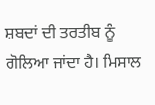ਸ਼ਬਦਾਂ ਦੀ ਤਰਤੀਬ ਨੂੰ ਗੋਲਿਆ ਜਾਂਦਾ ਹੈ। ਮਿਸਾਲ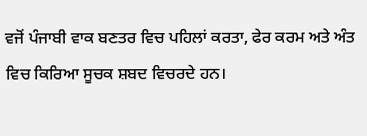ਵਜੋਂ ਪੰਜਾਬੀ ਵਾਕ ਬਣਤਰ ਵਿਚ ਪਹਿਲਾਂ ਕਰਤਾ, ਫੇਰ ਕਰਮ ਅਤੇ ਅੰਤ ਵਿਚ ਕਿਰਿਆ ਸੂਚਕ ਸ਼ਬਦ ਵਿਚਰਦੇ ਹਨ।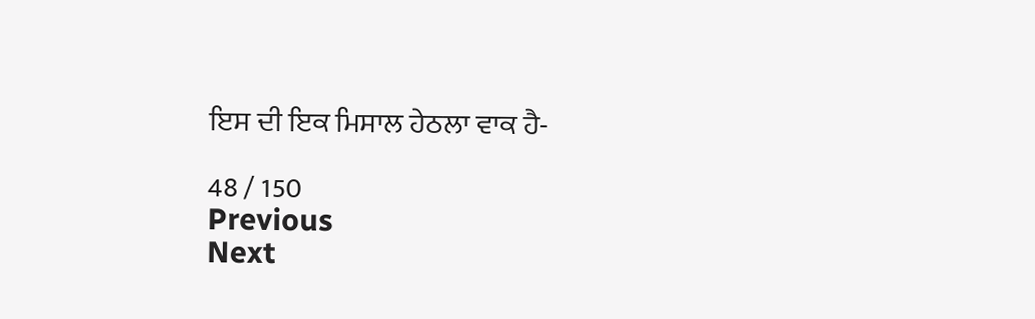ਇਸ ਦੀ ਇਕ ਮਿਸਾਲ ਹੇਠਲਾ ਵਾਕ ਹੈ-

48 / 150
Previous
Next